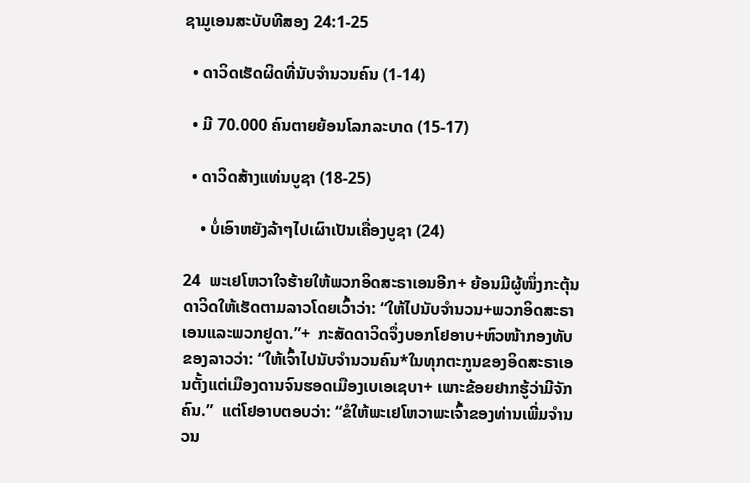ຊາມູເອນສະບັບທີສອງ 24:1-25

  • ດາວິດເຮັດຜິດທີ່ນັບຈຳນວນຄົນ (1-14)

  • ມີ 70.000 ຄົນຕາຍຍ້ອນໂລກລະບາດ (15-17)

  • ດາວິດສ້າງແທ່ນບູຊາ (18-25)

    • ບໍ່ເອົາຫຍັງລ້າໆໄປເຜົາເປັນເຄື່ອງບູຊາ (24)

24  ພະເຢໂຫວາໃຈຮ້າຍໃຫ້ພວກອິດສະຣາເອນອີກ+ ຍ້ອນມີຜູ້ໜຶ່ງກະຕຸ້ນດາວິດໃຫ້ເຮັດຕາມລາວໂດຍເວົ້າວ່າ: “ໃຫ້ໄປນັບຈຳນວນ+ພວກອິດສະຣາເອນແລະພວກຢູດາ.”+  ກະສັດດາວິດຈຶ່ງບອກໂຢອາບ+ຫົວໜ້າກອງທັບຂອງລາວວ່າ: “ໃຫ້ເຈົ້າໄປນັບຈຳນວນຄົນ*ໃນທຸກຕະກູນຂອງອິດສະຣາເອນຕັ້ງແຕ່ເມືອງດານຈົນຮອດເມືອງເບເອເຊບາ+ ເພາະຂ້ອຍຢາກຮູ້ວ່າມີຈັກຄົນ.”  ແຕ່ໂຢອາບຕອບວ່າ: “ຂໍໃຫ້ພະເຢໂຫວາພະເຈົ້າຂອງທ່ານເພີ່ມຈຳນວນ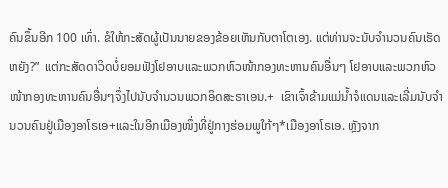ຄົນຂຶ້ນອີກ 100 ເທົ່າ. ຂໍໃຫ້ກະສັດຜູ້ເປັນນາຍຂອງຂ້ອຍເຫັນກັບຕາໂຕເອງ. ແຕ່ທ່ານຈະນັບຈຳນວນຄົນເຮັດຫຍັງ?”  ແຕ່ກະສັດດາວິດບໍ່ຍອມຟັງໂຢອາບແລະພວກຫົວໜ້າກອງທະຫານຄົນອື່ນໆ ໂຢອາບແລະພວກຫົວໜ້າກອງທະຫານຄົນອື່ນໆຈຶ່ງໄປນັບຈຳນວນພວກອິດສະຣາເອນ.+  ເຂົາເຈົ້າຂ້າມແມ່ນ້ຳຈໍແດນແລະເລີ່ມນັບຈຳນວນຄົນຢູ່ເມືອງອາໂຣເອ+ແລະໃນອີກເມືອງໜຶ່ງທີ່ຢູ່ກາງຮ່ອມພູໃກ້ໆ*ເມືອງອາໂຣເອ. ຫຼັງຈາກ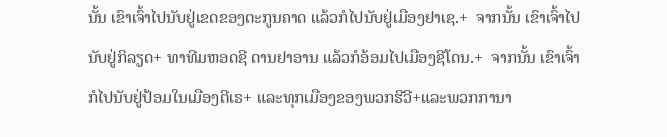ນັ້ນ ເຂົາເຈົ້າໄປນັບຢູ່ເຂດຂອງຕະກູນຄາດ ແລ້ວກໍໄປນັບຢູ່ເມືອງຢາເຊ.+  ຈາກນັ້ນ ເຂົາເຈົ້າໄປນັບຢູ່ກິລຽດ+ ທາທີມຫອດຊີ ດານຢາອານ ແລ້ວກໍອ້ອມໄປເມືອງຊີໂດນ.+  ຈາກນັ້ນ ເຂົາເຈົ້າກໍໄປນັບຢູ່ປ້ອມໃນເມືອງຕີເຣ+ ແລະທຸກເມືອງຂອງພວກຮີວີ+ແລະພວກການາ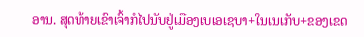ອານ. ສຸດທ້າຍເຂົາເຈົ້າກໍໄປນັບຢູ່ເມືອງເບເອເຊບາ+ໃນເນເກັບ+ຂອງເຂດ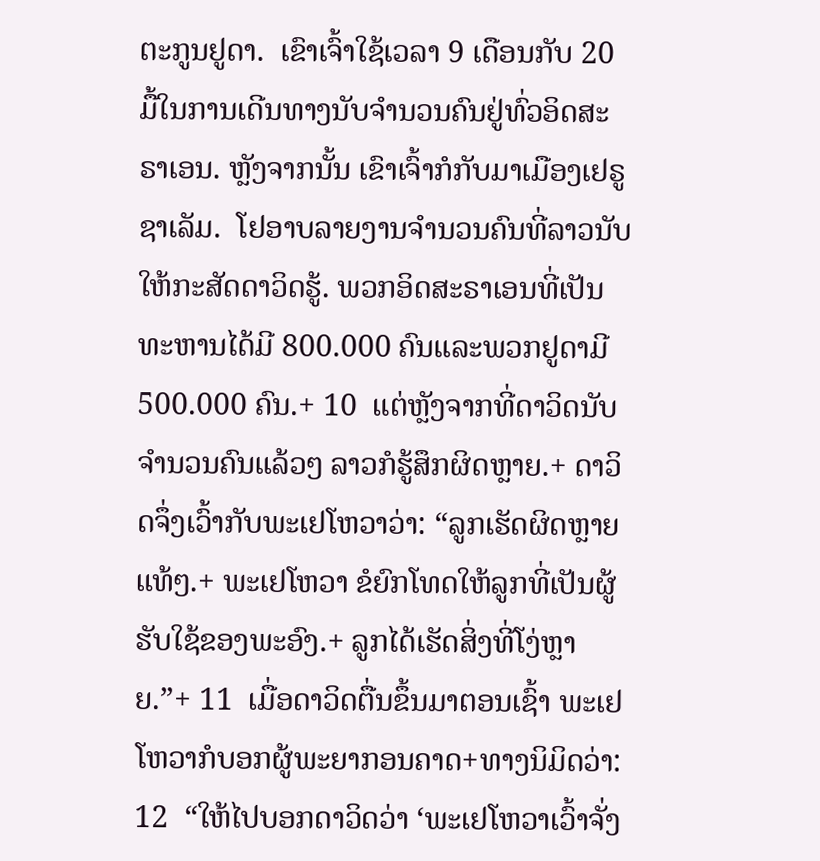ຕະກູນຢູດາ.  ເຂົາເຈົ້າໃຊ້ເວລາ 9 ເດືອນກັບ 20 ມື້ໃນການເດີນທາງນັບຈຳນວນຄົນຢູ່ທົ່ວອິດສະຣາເອນ. ຫຼັງຈາກນັ້ນ ເຂົາເຈົ້າກໍກັບມາເມືອງເຢຣູຊາເລັມ.  ໂຢອາບລາຍງານຈຳນວນຄົນທີ່ລາວນັບໃຫ້ກະສັດດາວິດຮູ້. ພວກອິດສະຣາເອນທີ່ເປັນທະຫານໄດ້ມີ 800.000 ຄົນແລະພວກຢູດາມີ 500.000 ຄົນ.+ 10  ແຕ່ຫຼັງຈາກທີ່ດາວິດນັບຈຳນວນຄົນແລ້ວໆ ລາວກໍຮູ້ສຶກຜິດຫຼາຍ.+ ດາວິດຈຶ່ງເວົ້າກັບພະເຢໂຫວາວ່າ: “ລູກເຮັດຜິດຫຼາຍແທ້ໆ.+ ພະເຢໂຫວາ ຂໍຍົກໂທດໃຫ້ລູກທີ່ເປັນຜູ້ຮັບໃຊ້ຂອງພະອົງ.+ ລູກໄດ້ເຮັດສິ່ງທີ່ໂງ່ຫຼາຍ.”+ 11  ເມື່ອດາວິດຕື່ນຂຶ້ນມາຕອນເຊົ້າ ພະເຢໂຫວາກໍບອກຜູ້ພະຍາກອນຄາດ+ທາງນິມິດວ່າ: 12  “ໃຫ້ໄປບອກດາວິດວ່າ ‘ພະເຢໂຫວາເວົ້າຈັ່ງ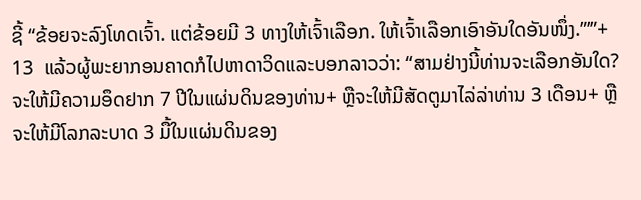ຊີ້ “ຂ້ອຍຈະລົງໂທດເຈົ້າ. ແຕ່ຂ້ອຍມີ 3 ທາງໃຫ້ເຈົ້າເລືອກ. ໃຫ້ເຈົ້າເລືອກເອົາອັນໃດອັນໜຶ່ງ.”’”+ 13  ແລ້ວຜູ້ພະຍາກອນຄາດກໍໄປຫາດາວິດແລະບອກລາວວ່າ: “ສາມຢ່າງນີ້ທ່ານຈະເລືອກອັນໃດ? ຈະໃຫ້ມີຄວາມອຶດຢາກ 7 ປີໃນແຜ່ນດິນຂອງທ່ານ+ ຫຼືຈະໃຫ້ມີສັດຕູມາໄລ່ລ່າທ່ານ 3 ເດືອນ+ ຫຼືຈະໃຫ້ມີໂລກລະບາດ 3 ມື້ໃນແຜ່ນດິນຂອງ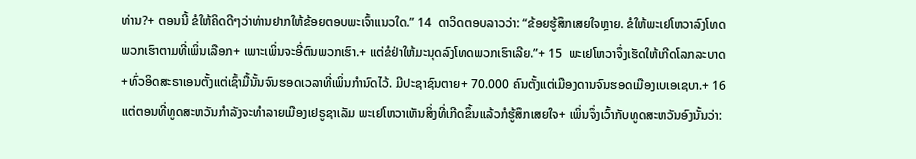ທ່ານ?+ ຕອນນີ້ ຂໍໃຫ້ຄິດດີໆວ່າທ່ານຢາກໃຫ້ຂ້ອຍຕອບພະເຈົ້າແນວໃດ.” 14  ດາວິດຕອບລາວວ່າ: “ຂ້ອຍຮູ້ສຶກເສຍໃຈຫຼາຍ. ຂໍໃຫ້ພະເຢໂຫວາລົງໂທດພວກເຮົາຕາມທີ່ເພິ່ນເລືອກ+ ເພາະເພິ່ນຈະອີ່ຕົນພວກເຮົາ.+ ແຕ່ຂໍຢ່າໃຫ້ມະນຸດລົງໂທດພວກເຮົາເລີຍ.”+ 15  ພະເຢໂຫວາຈຶ່ງເຮັດໃຫ້ເກີດໂລກລະບາດ+ທົ່ວອິດສະຣາເອນຕັ້ງແຕ່ເຊົ້າມື້ນັ້ນຈົນຮອດເວລາທີ່ເພິ່ນກຳນົດໄວ້. ມີປະຊາຊົນຕາຍ+ 70.000 ຄົນຕັ້ງແຕ່ເມືອງດານຈົນຮອດເມືອງເບເອເຊບາ.+ 16  ແຕ່ຕອນທີ່ທູດສະຫວັນກຳລັງຈະທຳລາຍເມືອງເຢຣູຊາເລັມ ພະເຢໂຫວາເຫັນສິ່ງທີ່ເກີດຂຶ້ນແລ້ວກໍຮູ້ສຶກເສຍໃຈ+ ເພິ່ນຈຶ່ງເວົ້າກັບທູດສະຫວັນອົງນັ້ນວ່າ: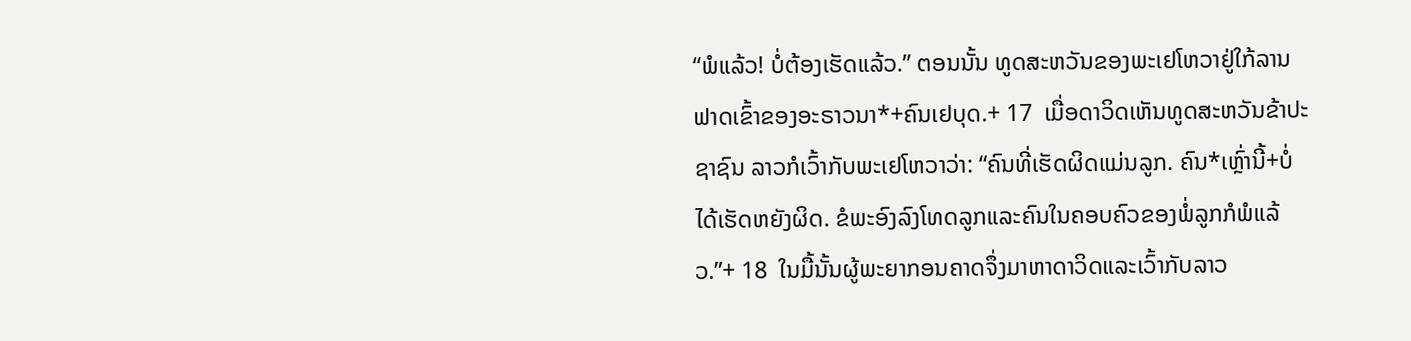“ພໍແລ້ວ! ບໍ່ຕ້ອງເຮັດແລ້ວ.” ຕອນນັ້ນ ທູດສະຫວັນຂອງພະເຢໂຫວາຢູ່ໃກ້ລານຟາດເຂົ້າຂອງອະຣາວນາ*+ຄົນເຢບຸດ.+ 17  ເມື່ອດາວິດເຫັນທູດສະຫວັນຂ້າປະຊາຊົນ ລາວກໍເວົ້າກັບພະເຢໂຫວາວ່າ: “ຄົນທີ່ເຮັດຜິດແມ່ນລູກ. ຄົນ*ເຫຼົ່ານີ້+ບໍ່ໄດ້ເຮັດຫຍັງຜິດ. ຂໍພະອົງລົງໂທດລູກແລະຄົນໃນຄອບຄົວຂອງພໍ່ລູກກໍພໍແລ້ວ.”+ 18  ໃນມື້ນັ້ນຜູ້ພະຍາກອນຄາດຈຶ່ງມາຫາດາວິດແລະເວົ້າກັບລາວ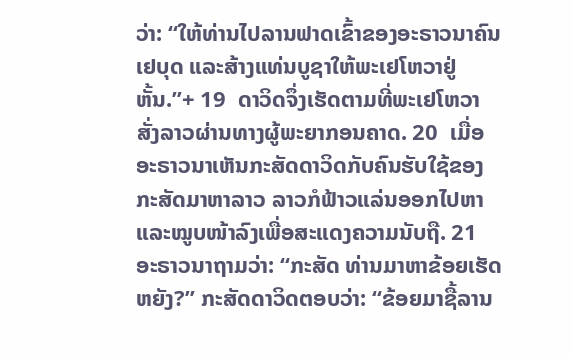ວ່າ: “ໃຫ້ທ່ານໄປລານຟາດເຂົ້າຂອງອະຣາວນາຄົນເຢບຸດ ແລະສ້າງແທ່ນບູຊາໃຫ້ພະເຢໂຫວາຢູ່ຫັ້ນ.”+ 19  ດາວິດຈຶ່ງເຮັດຕາມທີ່ພະເຢໂຫວາສັ່ງລາວຜ່ານທາງຜູ້ພະຍາກອນຄາດ. 20  ເມື່ອອະຣາວນາເຫັນກະສັດດາວິດກັບຄົນຮັບໃຊ້ຂອງກະສັດມາຫາລາວ ລາວກໍຟ້າວແລ່ນອອກໄປຫາແລະໝູບໜ້າລົງເພື່ອສະແດງຄວາມນັບຖື. 21  ອະຣາວນາຖາມວ່າ: “ກະສັດ ທ່ານມາຫາຂ້ອຍເຮັດຫຍັງ?” ກະສັດດາວິດຕອບວ່າ: “ຂ້ອຍມາຊື້ລານ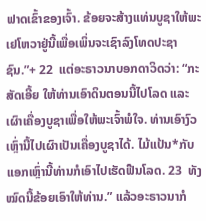ຟາດເຂົ້າຂອງເຈົ້າ. ຂ້ອຍຈະສ້າງແທ່ນບູຊາໃຫ້ພະເຢໂຫວາຢູ່ນີ້ເພື່ອເພິ່ນຈະເຊົາລົງໂທດປະຊາຊົນ.”+ 22  ແຕ່ອະຣາວນາບອກດາວິດວ່າ: “ກະສັດເອີ້ຍ ໃຫ້ທ່ານເອົາດິນຕອນນີ້ໄປໂລດ ແລະເຜົາເຄື່ອງບູຊາເພື່ອໃຫ້ພະເຈົ້າພໍໃຈ. ທ່ານເອົາງົວເຫຼົ່ານີ້ໄປເຜົາເປັນເຄື່ອງບູຊາໄດ້. ໄມ້ແປ້ນ*ກັບແອກເຫຼົ່ານີ້ທ່ານກໍເອົາໄປເຮັດຟືນໂລດ. 23  ທັງໝົດນີ້ຂ້ອຍເອົາໃຫ້ທ່ານ.” ແລ້ວອະຣາວນາກໍ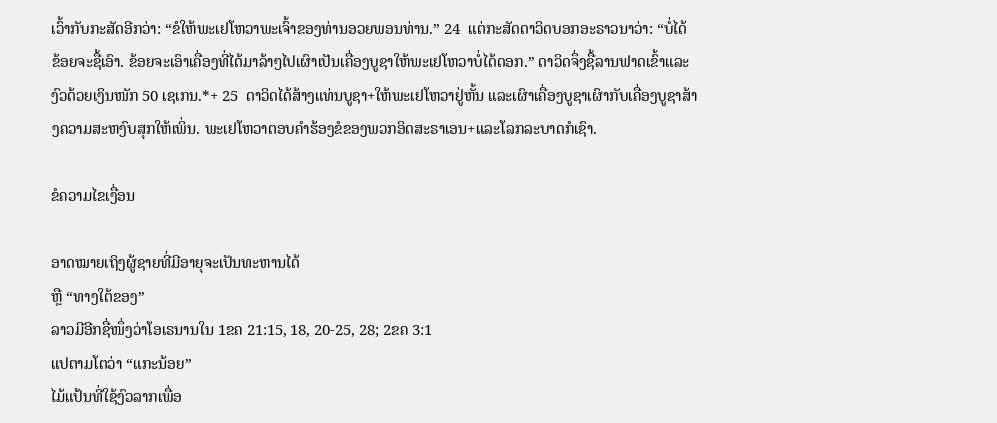ເວົ້າກັບກະສັດອີກວ່າ: “ຂໍໃຫ້ພະເຢໂຫວາພະເຈົ້າຂອງທ່ານອວຍພອນທ່ານ.” 24  ແຕ່ກະສັດດາວິດບອກອະຣາວນາວ່າ: “ບໍ່ໄດ້ ຂ້ອຍຈະຊື້ເອົາ. ຂ້ອຍຈະເອົາເຄື່ອງທີ່ໄດ້ມາລ້າໆໄປເຜົາເປັນເຄື່ອງບູຊາໃຫ້ພະເຢໂຫວາບໍ່ໄດ້ດອກ.” ດາວິດຈຶ່ງຊື້ລານຟາດເຂົ້າແລະງົວດ້ວຍເງິນໜັກ 50 ເຊເກນ.*+ 25  ດາວິດໄດ້ສ້າງແທ່ນບູຊາ+ໃຫ້ພະເຢໂຫວາຢູ່ຫັ້ນ ແລະເຜົາເຄື່ອງບູຊາເຜົາກັບເຄື່ອງບູຊາສ້າງຄວາມສະຫງົບສຸກໃຫ້ເພິ່ນ. ພະເຢໂຫວາຕອບຄຳຮ້ອງຂໍຂອງພວກອິດສະຣາເອນ+ແລະໂລກລະບາດກໍເຊົາ.

ຂໍຄວາມໄຂເງື່ອນ

ອາດໝາຍເຖິງຜູ້ຊາຍທີ່ມີອາຍຸຈະເປັນທະຫານໄດ້
ຫຼື “ທາງໃຕ້ຂອງ”
ລາວມີອີກຊື່ໜຶ່ງວ່າໂອເຣນານໃນ 1ຂຄ 21:15, 18, 20-25, 28; 2ຂຄ 3:1
ແປຕາມໂຕວ່າ “ແກະນ້ອຍ”
ໄມ້ແປ້ນທີ່ໃຊ້ງົວລາກເພື່ອ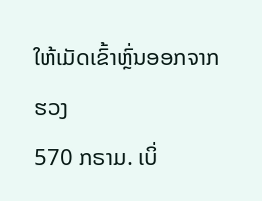ໃຫ້ເມັດເຂົ້າຫຼົ່ນອອກຈາກຮວງ
570 ກຣາມ. ເບິ່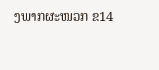ງພາກຜະໜວກ ຂ14